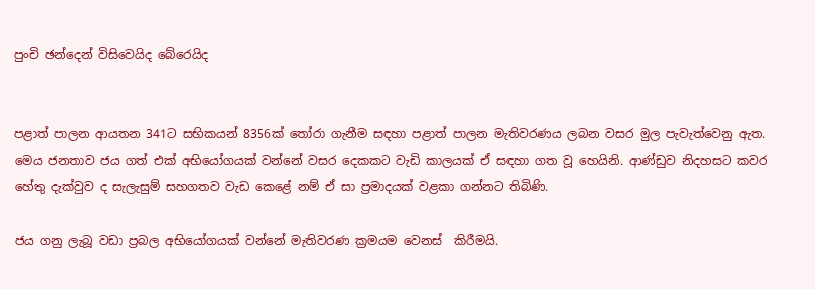පුංචි ඡන්දෙන් විසිවෙයිද බේරෙයිද


පළාත් පාලන ආයතන 341ට සභිකයන් 8356ක් තෝරා ගැනීම සඳහා පළාත් පාලන මැතිවරණය ලබන වසර මුල පැවැත්වෙනු ඇත. මෙය ජනතාව ජය ගත් එක් අභියෝගයක් වන්නේ වසර දෙකකට වැඩි කාලයක් ඒ සඳහා ගත වූ හෙයිනි. ආණ්ඩුව නිදහසට කවර හේතු දැක්වුව ද සැලැසුම් සහගතව වැඩ කෙළේ නම් ඒ සා ප්‍රමාදයක් වළකා ගන්නට තිබිණි.

ජය ගනු ලැබූ වඩා ප්‍රබල අභියෝගයක් වන්නේ මැතිවරණ ක්‍රමයම වෙනස්  කිරීමයි.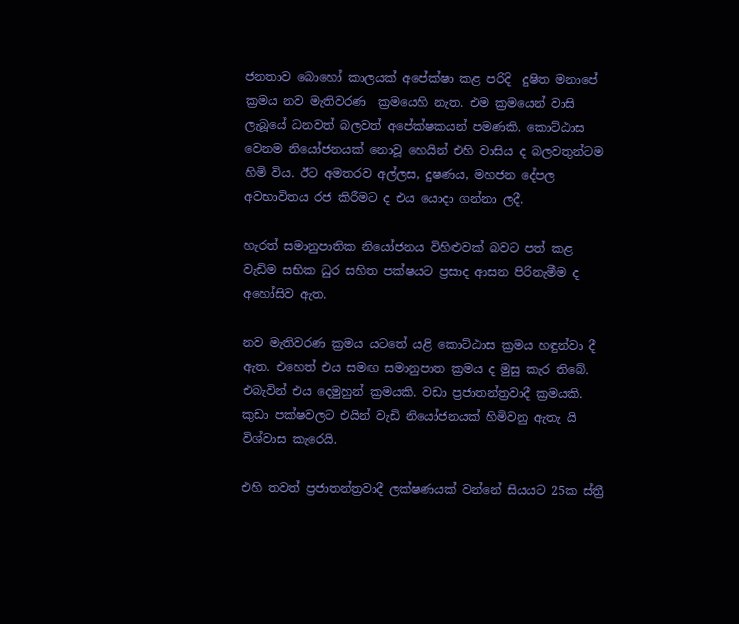ජනතාව බොහෝ කාලයක් අපේක්ෂා කළ පරිදි  දුෂිත මනාපේ ක්‍රමය නව මැතිවරණ  ක්‍රමයෙහි නැත. එම ක්‍රමයෙන් වාසි ලැබූයේ ධනවත් බලවත් අපේක්ෂකයන් පමණකි. කොට්ඨාස වෙනම නියෝජනයක් නොවූ හෙයින් එහි වාසිය ද බලවතුන්ටම හිමි විය. ඊට අමතරව අල්ලස, දුෂණය, මහජන දේපල අවභාවිතය රජ කිරීමට ද එය යොදා ගන්නා ලදී.

හැරත් සමානුපාතික නියෝජනය විහිළුවක් බවට පත් කළ වැඩිම සභික ධුර සහිත පක්ෂයට ප්‍රසාද ආසන පිරිනැමීම ද අහෝසිව ඇත.

නව මැතිවරණ ක්‍රමය යටතේ යළි කොට්ඨාස ක්‍රමය හඳුන්වා දී ඇත. එහෙත් එය සමඟ සමානුපාත ක්‍රමය ද මුසු කැර තිබේ. එබැවින් එය දෙමුහුන් ක්‍රමයකි. වඩා ප්‍රජාතන්ත්‍රවාදී ක්‍රමයකි. කුඩා පක්ෂවලට එයින් වැඩි නියෝජනයක් හිමිවනු ඇතැ යි විශ්වාස කැරෙයි.

එහි තවත් ප්‍රජාතන්ත්‍රවාදී ලක්ෂණයක් වන්නේ සියයට 25ක ස්ත්‍රී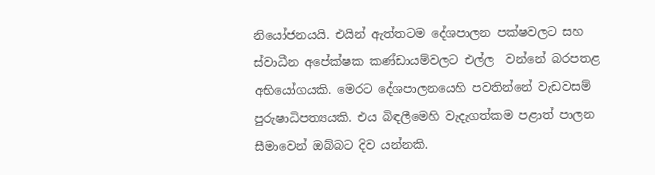නියෝජනයයි. එයින් ඇත්තටම දේශපාලන පක්ෂවලට සහ ස්වාධීන අපේක්ෂක කණ්ඩායම්වලට එල්ල  වන්නේ බරපතළ අභියෝගයකි. මෙරට දේශපාලනයෙහි පවතින්නේ වැඩවසම් පුරුෂාධිපත්‍යයකි. එය බිඳලීමෙහි වැදැගත්කම පළාත් පාලන සීමාවෙන් ඔබ්බට දිව යන්නකි.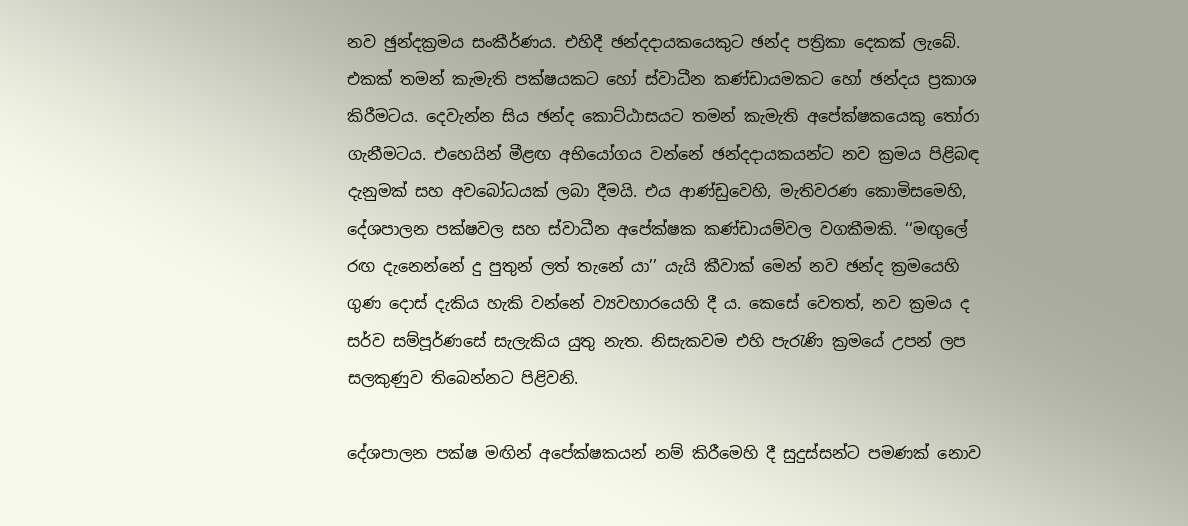නව ඡුන්දක්‍රමය සංකීර්ණය. එහිදී ඡන්දදායකයෙකුට ඡන්ද පත්‍රිකා දෙකක් ලැබේ. එකක් තමන් කැමැති පක්ෂයකට හෝ ස්වාධීන කණ්ඩායමකට හෝ ඡන්දය ප්‍රකාශ කිරීමටය. දෙවැන්න සිය ඡන්ද කොට්ඨාසයට තමන් කැමැති අපේක්ෂකයෙකු තෝරා ගැනීමටය. එහෙයින් මීළඟ අභියෝගය වන්නේ ඡන්දදායකයන්ට නව ක්‍රමය පිළිබඳ දැනුමක් සහ අවබෝධයක් ලබා දීමයි. එය ආණ්ඩුවෙහි, මැතිවරණ කොමිසමෙහි, දේශපාලන පක්ෂවල සහ ස්වාධීන අපේක්ෂක කණ්ඩායම්වල වගකීමකි. ‘‘මඟුලේ රඟ දැනෙන්නේ දු පුතුන් ලත් තැනේ යා’’ යැයි කීවාක් මෙන් නව ඡන්ද ක්‍රමයෙහි ගුණ දොස් දැකිය හැකි වන්නේ ව්‍යවහාරයෙහි දී ය. කෙසේ වෙතත්, නව ක්‍රමය ද සර්ව සම්පූර්ණසේ සැලැකිය යුතු නැත. නිසැකවම එහි පැරැණි ක්‍රමයේ උපන් ලප සලකුණුව තිබෙන්නට පිළිවනි.

දේශපාලන පක්ෂ මඟින් අපේක්ෂකයන් නම් කිරීමෙහි දී සුදුස්සන්ට පමණක් නොව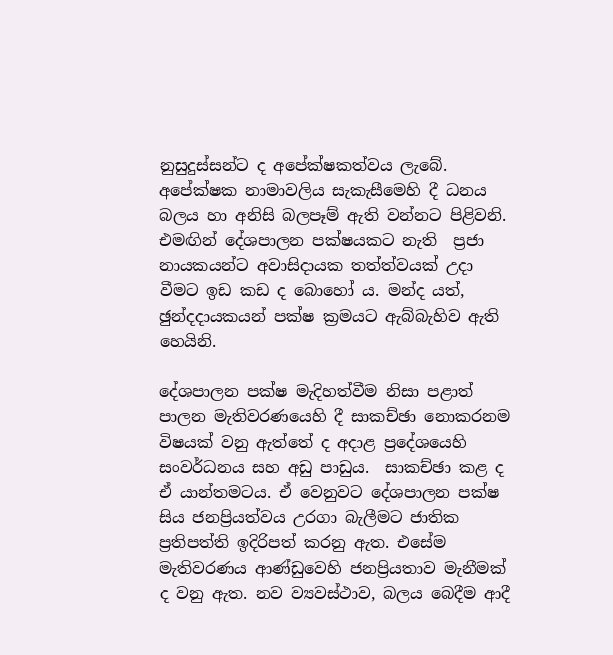නුසුදුස්සන්ට ද අපේක්ෂකත්වය ලැබේ. අපේක්ෂක නාමාවලිය සැකැසීමෙහි දී ධනය බලය හා අනිසි බලපෑම් ඇති වන්නට පිළිවනි. එමඟින් දේශපාලන පක්ෂයකට නැති  ප්‍රජා නායකයන්ට අවාසිදායක තත්ත්වයක් උදා වීමට ඉඩ කඩ ද බොහෝ ය. මන්ද යත්, ඡුන්දදායකයන් පක්ෂ ක්‍රමයට ඇබ්බැහිව ඇති හෙයිනි.

දේශපාලන පක්ෂ මැදිහත්වීම නිසා පළාත් පාලන මැතිවරණයෙහි දී සාකච්ඡා නොකරනම විෂයක් වනු ඇත්තේ ද අදාළ ප්‍රදේශයෙහි සංවර්ධනය සහ අඩු පාඩුය.  සාකච්ඡා කළ ද ඒ යාන්තමටය. ඒ වෙනුවට දේශපාලන පක්ෂ සිය ජනප්‍රියත්වය උරගා බැලීමට ජාතික ප්‍රතිපත්ති ඉදිරිපත් කරනු ඇත. එසේම මැතිවරණය ආණ්ඩුවෙහි ජනප්‍රියතාව මැනීමක් ද වනු ඇත. නව ව්‍යවස්ථාව, බලය බෙදීම ආදී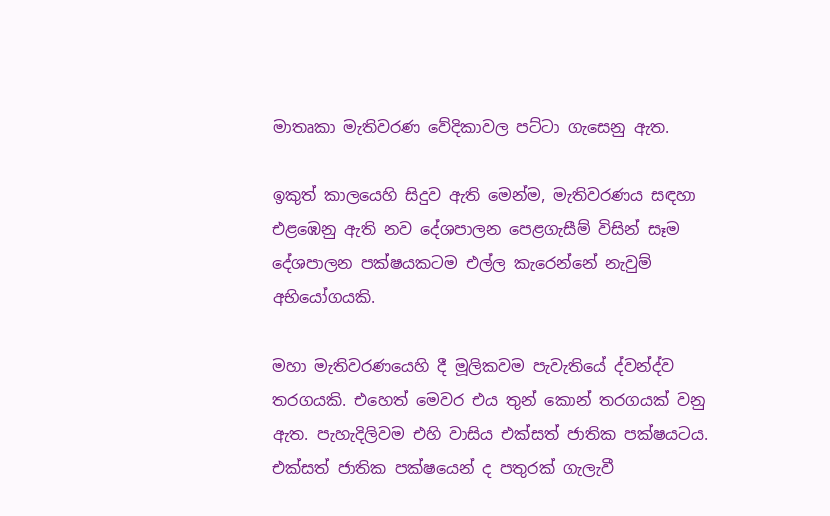මාතෘකා මැතිවරණ වේදිකාවල පට්ටා ගැසෙනු ඇත.

ඉකුත් කාලයෙහි සිදුව ඇති මෙන්ම, මැතිවරණය සඳහා එළඹෙනු ඇති නව දේශපාලන පෙළගැසීම් විසින් සෑම දේශපාලන පක්ෂයකටම එල්ල කැරෙන්නේ නැවුම් අභියෝගයකි.

මහා මැතිවරණයෙහි දී මූලිකවම පැවැතියේ ද්වන්ද්ව තරගයකි. එහෙත් මෙවර එය තුන් කොන් තරගයක් වනු ඇත. පැහැදිලිවම එහි වාසිය එක්සත් ජාතික පක්ෂයටය.  එක්සත් ජාතික පක්ෂයෙන් ද පතුරක් ගැලැවී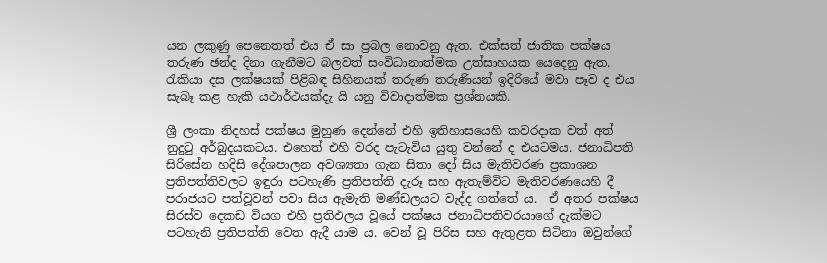යන ලකුණු පෙනෙතත් එය ඒ සා ප්‍රබල නොවනු ඇත. එක්සත් ජාතික පක්ෂය තරුණ ඡන්ද දිනා ගැනීමට බලවත් සංවිධානාත්මක උත්සාහයක යෙදෙනු ඇත. රැකියා දස ලක්ෂයක් පිළිබඳ සිහිනයක් තරුණ තරුණියන් ඉදිරියේ මවා පෑව ද එය සැබෑ කළ හැකි යථාර්ථයක්දැ යි යනු විවාදාත්මක ප්‍රශ්නයකි.

ශ්‍රී ලංකා නිදහස් පක්ෂය මුහුණ දෙන්නේ එහි ඉතිහාසයෙහි කවරදාක වත් අත් නුදුටු අර්බුදයකටය. එහෙත් එහි වරද පැටැවිය යුතු වන්නේ ද එයටමය. ජනාධිපති සිරිසේන හදිසි දේශපාලන අවශ්‍යතා ගැන සිතා දෝ සිය මැතිවරණ ප්‍රකාශන ප්‍රතිපත්තිවලට ඉඳුරා පටහැණි ප්‍රතිපත්ති දැරූ සහ ඇතැම්විට මැතිවරණයෙහි දී පරාජයට පත්වූවන් පවා සිය ඇමැති මණ්ඩලයට වැද්ද ගත්තේ ය.  ඒ අතර පක්ෂය සිරස්ව දෙකඩ වියග එහි ප්‍රතිඵලය වූයේ පක්ෂය ජනාධිපතිවරයාගේ දැක්මට පටහැනි ප්‍රතිපත්ති වෙත ඇදී යාම ය. වෙන් වූ පිරිස සහ ඇතුළත සිටිනා ඔවුන්ගේ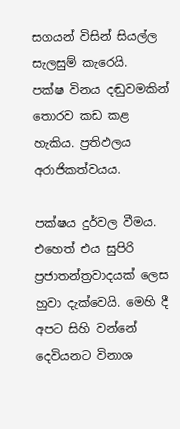සගයන් විසින් සියල්ල සැලසුම් කැරෙයි.  පක්ෂ විනය දඬුවමකින් තොරව කඩ කළ හැකිය. ප්‍රතිඵලය අරාජිකත්වයය.

පක්ෂය දුර්වල වීමය. එහෙත් එය සුපිරි ප්‍රජාතන්ත්‍රවාදයක් ලෙස හුවා දැක්වෙයි. මෙහි දී අපට සිහි වන්නේ දෙවියනට විනාශ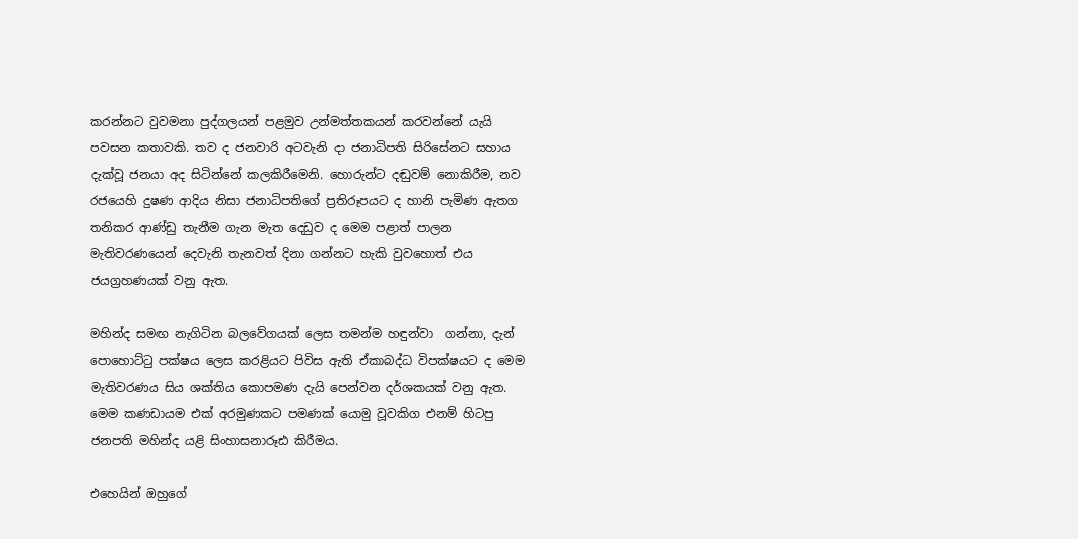කරන්නට වුවමනා පුද්ගලයන් පළමුව උන්මත්තකයන් කරවන්නේ යැයි පවසන කතාවකි. තව ද ජනවාරි අටවැනි දා ජනාධිපති සිරිසේනට සහාය දැක්වූ ජනයා අද සිටින්නේ කලකිරීමෙනි. හොරුන්ට දඬුවම් නොකිරීම, නව රජයෙහි දුෂණ ආදිය නිසා ජනාධිපතිගේ ප්‍රතිරූපයට ද හානි පැමිණ ඇතග තනිකර ආණ්ඩු තැනීම ගැන මැත දෙඩුව ද මෙම පළාත් පාලන මැතිවරණයෙන් දෙවැනි තැනවත් දිනා ගන්නට හැකි වුවහොත් එය ජයග්‍රහණයක් වනු ඇත.

මහින්ද සමඟ නැගිටින බලවේගයක් ලෙස තමන්ම හඳුන්වා  ගන්නා, දැන් පොහොට්ටු පක්ෂය ලෙස කරළියට පිවිස ඇති ඒකාබද්ධ විපක්ෂයට ද මෙම මැතිවරණය සිය ශක්තිය කොපමණ දැයි පෙන්වන දර්ශකයක් වනු ඇත. මෙම කණඩායම එක් අරමුණකට පමණක් යොමු වූවකිග එනම් හිටපු ජනපති මහින්ද යළි සිංහාසනාරූඪ කිරීමය.

එහෙයින් ඔහුගේ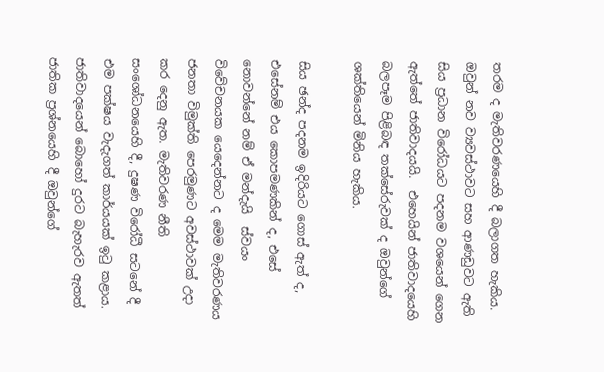තරම ද මැතිවරණයෙහි දී බලාගත හැකිය. ඔවුන් නව ව්‍යවස්ථාවට සහ ආණඩුවට ඇති සිය ප්‍රධාන විරෝධයට පදනම වශයෙන් ගෙන ඇත්තේ ජාතිවාදයයි.  එහෙයින් ජාතිවාදයෙහි බලපෑම පිළිබඳ තක්සේරුවක් ද ඔවුන්ගේ ශක්තියෙන් මිනිය හැකිය.

සිය ඡන්ද පදනම ඉදිරියට ගොස් ඇත් ද, එසේනම් එය කොපමණකින් ද, එසේ නොවන්නේ නම් ඒ මන්දැයි  ස්වයං විවේචනයක යෙදෙන්නට ද මෙම මැතිවරණය ජනතා විමුක්ති පෙරමුණට අවස්ථාවක් උදා කර දෙනු ඇත. මැතිවරණ නීති සංශෝධනයෙහි දී, දුෂණ විරෝධී සටනේ දී එම පක්ෂය වැදැගත් කාර්යයක් ඉටු කළාය. ජාතිවාදයෙන් බොහෝ දුරට බැහැරව ඇතත් ජාතික ප්‍රශ්නයෙහි දී ඔවුන්ගේ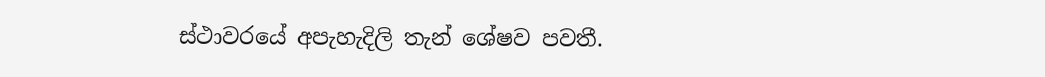ස්ථාවරයේ අපැහැදිලි තැන් ශේෂව පවතී.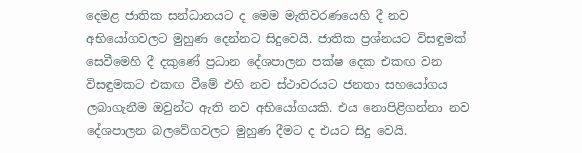දෙමළ ජාතික සන්ධානයට ද මෙම මැතිවරණයෙහි දී නව අභියෝගවලට මුහුණ දෙන්නට සිදුවෙයි. ජාතික ප්‍රශ්නයට විසඳුමක් සෙවීමෙහි දී දකුණේ ප්‍රධාන දේශපාලන පක්ෂ දෙක එකඟ වන විසඳුමකට එකඟ වීමේ එහි නව ස්ථාවරයට ජනතා සහයෝගය ලබාගැනීම ඔවුන්ට ඇති නව අභියෝගයකි. එය නොපිළිගන්නා නව දේශපාලන බලවේගවලට මුහුණ දීමට ද එයට සිදු වෙයි.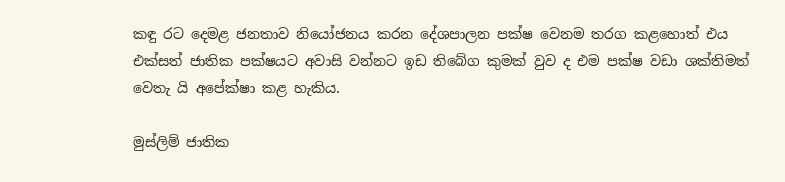කඳු රට දෙමළ ජනතාව නියෝජනය කරන දේශපාලන පක්ෂ වෙනම තරග කළහොත් එය එක්සත් ජාතික පක්ෂයට අවාසි වන්නට ඉඩ තිබේග කුමක් වුව ද එම පක්ෂ වඩා ශක්තිමත් වෙතැ යි අපේක්ෂා කළ හැකිය.

මුස්ලිම් ජාතික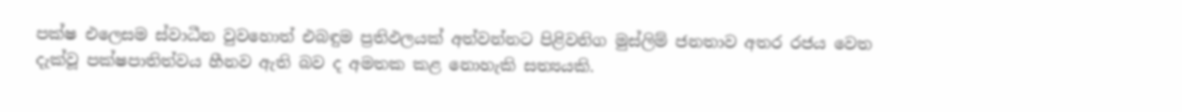පක්ෂ එලෙසම ස්වාධීන වුවහොත් එබඳුම ප්‍රතිඵලයක් අත්වන්නට පිළිවනිග මුස්ලිම් ජනතාව අතර රජය වෙත දැක්වූ පක්ෂපාතිත්වය හීනව ඇති බව ද අමතක කළ නොහැකි සත්‍යයකි.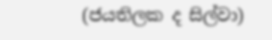(ජයතිලක ද සිල්වා)